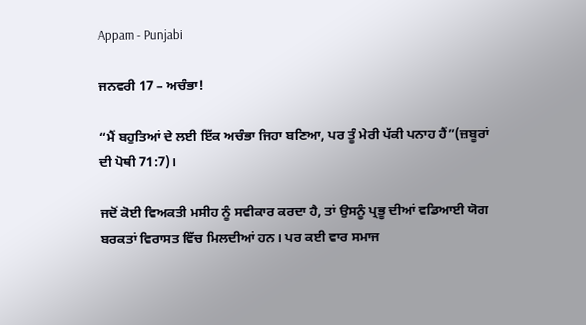Appam - Punjabi

ਜਨਵਰੀ 17 – ਅਚੰਭਾ!

“ਮੈਂ ਬਹੁਤਿਆਂ ਦੇ ਲਈ ਇੱਕ ਅਚੰਭਾ ਜਿਹਾ ਬਣਿਆ, ਪਰ ਤੂੰ ਮੇਰੀ ਪੱਕੀ ਪਨਾਹ ਹੈਂ”(ਜ਼ਬੂਰਾਂ ਦੀ ਪੋਥੀ 71:7)।

ਜਦੋਂ ਕੋਈ ਵਿਅਕਤੀ ਮਸੀਹ ਨੂੰ ਸਵੀਕਾਰ ਕਰਦਾ ਹੈ, ਤਾਂ ਉਸਨੂੰ ਪ੍ਰਭੂ ਦੀਆਂ ਵਡਿਆਈ ਯੋਗ ਬਰਕਤਾਂ ਵਿਰਾਸਤ ਵਿੱਚ ਮਿਲਦੀਆਂ ਹਨ। ਪਰ ਕਈ ਵਾਰ ਸਮਾਜ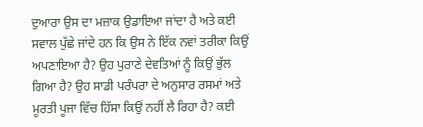ਦੁਆਰਾ ਉਸ ਦਾ ਮਜ਼ਾਕ ਉਡਾਇਆ ਜਾਂਦਾ ਹੈ ਅਤੇ ਕਈ ਸਵਾਲ ਪੁੱਛੇ ਜਾਂਦੇ ਹਨ ਕਿ ਉਸ ਨੇ ਇੱਕ ਨਵਾਂ ਤਰੀਕਾ ਕਿਉਂ ਅਪਣਾਇਆ ਹੈ? ਉਹ ਪੁਰਾਣੇ ਦੇਵਤਿਆਂ ਨੂੰ ਕਿਉਂ ਭੁੱਲ ਗਿਆ ਹੈ? ਉਹ ਸਾਡੀ ਪਰੰਪਰਾ ਦੇ ਅਨੁਸਾਰ ਰਸਮਾਂ ਅਤੇ ਮੂਰਤੀ ਪੂਜਾ ਵਿੱਚ ਹਿੱਸਾ ਕਿਉਂ ਨਹੀਂ ਲੈ ਰਿਹਾ ਹੈ? ਕਈ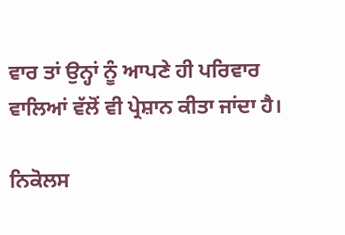ਵਾਰ ਤਾਂ ਉਨ੍ਹਾਂ ਨੂੰ ਆਪਣੇ ਹੀ ਪਰਿਵਾਰ ਵਾਲਿਆਂ ਵੱਲੋਂ ਵੀ ਪ੍ਰੇਸ਼ਾਨ ਕੀਤਾ ਜਾਂਦਾ ਹੈ।

ਨਿਕੋਲਸ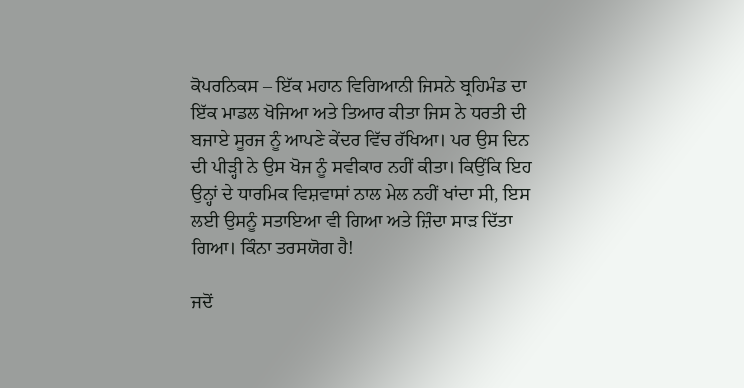ਕੋਪਰਨਿਕਸ – ਇੱਕ ਮਹਾਨ ਵਿਗਿਆਨੀ ਜਿਸਨੇ ਬ੍ਰਹਿਮੰਡ ਦਾ ਇੱਕ ਮਾਡਲ ਖੋਜਿਆ ਅਤੇ ਤਿਆਰ ਕੀਤਾ ਜਿਸ ਨੇ ਧਰਤੀ ਦੀ ਬਜਾਏ ਸੂਰਜ ਨੂੰ ਆਪਣੇ ਕੇਂਦਰ ਵਿੱਚ ਰੱਖਿਆ। ਪਰ ਉਸ ਦਿਨ ਦੀ ਪੀੜ੍ਹੀ ਨੇ ਉਸ ਖੋਜ ਨੂੰ ਸਵੀਕਾਰ ਨਹੀਂ ਕੀਤਾ। ਕਿਉਂਕਿ ਇਹ ਉਨ੍ਹਾਂ ਦੇ ਧਾਰਮਿਕ ਵਿਸ਼ਵਾਸਾਂ ਨਾਲ ਮੇਲ ਨਹੀਂ ਖਾਂਦਾ ਸੀ, ਇਸ ਲਈ ਉਸਨੂੰ ਸਤਾਇਆ ਵੀ ਗਿਆ ਅਤੇ ਜ਼ਿੰਦਾ ਸਾੜ ਦਿੱਤਾ ਗਿਆ। ਕਿੰਨਾ ਤਰਸਯੋਗ ਹੈ!

ਜਦੋਂ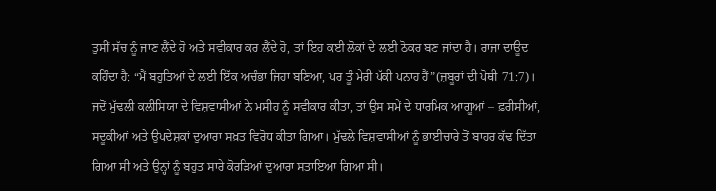ਤੁਸੀਂ ਸੱਚ ਨੂੰ ਜਾਣ ਲੈਂਦੇ ਹੋ ਅਤੇ ਸਵੀਕਾਰ ਕਰ ਲੈਂਦੇ ਹੋ, ਤਾਂ ਇਹ ਕਈ ਲੋਕਾਂ ਦੇ ਲਈ ਠੋਕਰ ਬਣ ਜਾਂਦਾ ਹੈ। ਰਾਜਾ ਦਾਊਦ ਕਹਿੰਦਾ ਹੈ: “ਮੈਂ ਬਹੁਤਿਆਂ ਦੇ ਲਈ ਇੱਕ ਅਚੰਭਾ ਜਿਹਾ ਬਣਿਆ, ਪਰ ਤੂੰ ਮੇਰੀ ਪੱਕੀ ਪਨਾਹ ਹੈਂ”(ਜ਼ਬੂਰਾਂ ਦੀ ਪੋਥੀ 71:7)। ਜਦੋਂ ਮੁੱਢਲੀ ਕਲੀਸਿਯਾ ਦੇ ਵਿਸ਼ਵਾਸੀਆਂ ਨੇ ਮਸੀਹ ਨੂੰ ਸਵੀਕਾਰ ਕੀਤਾ, ਤਾਂ ਉਸ ਸਮੇਂ ਦੇ ਧਾਰਮਿਕ ਆਗੂਆਂ – ਫ਼ਰੀਸੀਆਂ, ਸਦੂਕੀਆਂ ਅਤੇ ਉਪਦੇਸ਼ਕਾਂ ਦੁਆਰਾ ਸਖ਼ਤ ਵਿਰੋਧ ਕੀਤਾ ਗਿਆ। ਮੁੱਢਲੇ ਵਿਸ਼ਵਾਸੀਆਂ ਨੂੰ ਭਾਈਚਾਰੇ ਤੋਂ ਬਾਹਰ ਕੱਢ ਦਿੱਤਾ ਗਿਆ ਸੀ ਅਤੇ ਉਨ੍ਹਾਂ ਨੂੰ ਬਹੁਤ ਸਾਰੇ ਕੋਰੜਿਆਂ ਦੁਆਰਾ ਸਤਾਇਆ ਗਿਆ ਸੀ।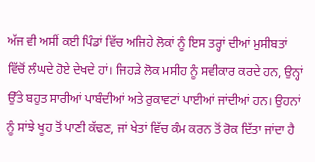ਅੱਜ ਵੀ ਅਸੀਂ ਕਈ ਪਿੰਡਾਂ ਵਿੱਚ ਅਜਿਹੇ ਲੋਕਾਂ ਨੂੰ ਇਸ ਤਰ੍ਹਾਂ ਦੀਆਂ ਮੁਸੀਬਤਾਂ ਵਿੱਚੋਂ ਲੰਘਦੇ ਹੋਏ ਦੇਖਦੇ ਹਾਂ। ਜਿਹੜੇ ਲੋਕ ਮਸੀਹ ਨੂੰ ਸਵੀਕਾਰ ਕਰਦੇ ਹਨ, ਉਨ੍ਹਾਂ ਉੱਤੇ ਬਹੁਤ ਸਾਰੀਆਂ ਪਾਬੰਦੀਆਂ ਅਤੇ ਰੁਕਾਵਟਾਂ ਪਾਈਆਂ ਜਾਂਦੀਆਂ ਹਨ। ਉਹਨਾਂ ਨੂੰ ਸਾਂਝੇ ਖੂਹ ਤੋਂ ਪਾਣੀ ਕੱਢਣ, ਜਾਂ ਖੇਤਾਂ ਵਿੱਚ ਕੰਮ ਕਰਨ ਤੋਂ ਰੋਕ ਦਿੱਤਾ ਜਾਂਦਾ ਹੈ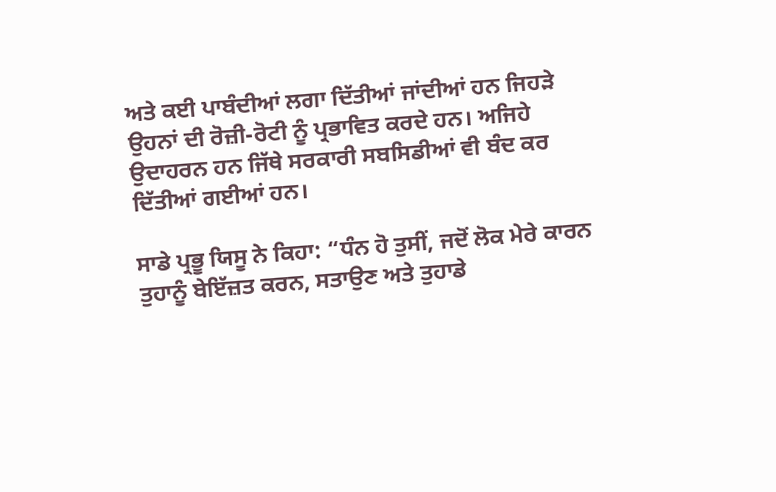ਅਤੇ ਕਈ ਪਾਬੰਦੀਆਂ ਲਗਾ ਦਿੱਤੀਆਂ ਜਾਂਦੀਆਂ ਹਨ ਜਿਹੜੇ ਉਹਨਾਂ ਦੀ ਰੋਜ਼ੀ-ਰੋਟੀ ਨੂੰ ਪ੍ਰਭਾਵਿਤ ਕਰਦੇ ਹਨ। ਅਜਿਹੇ ਉਦਾਹਰਨ ਹਨ ਜਿੱਥੇ ਸਰਕਾਰੀ ਸਬਸਿਡੀਆਂ ਵੀ ਬੰਦ ਕਰ ਦਿੱਤੀਆਂ ਗਈਆਂ ਹਨ।

ਸਾਡੇ ਪ੍ਰਭੂ ਯਿਸੂ ਨੇ ਕਿਹਾ: “ਧੰਨ ਹੋ ਤੁਸੀਂ, ਜਦੋਂ ਲੋਕ ਮੇਰੇ ਕਾਰਨ ਤੁਹਾਨੂੰ ਬੇਇੱਜ਼ਤ ਕਰਨ, ਸਤਾਉਣ ਅਤੇ ਤੁਹਾਡੇ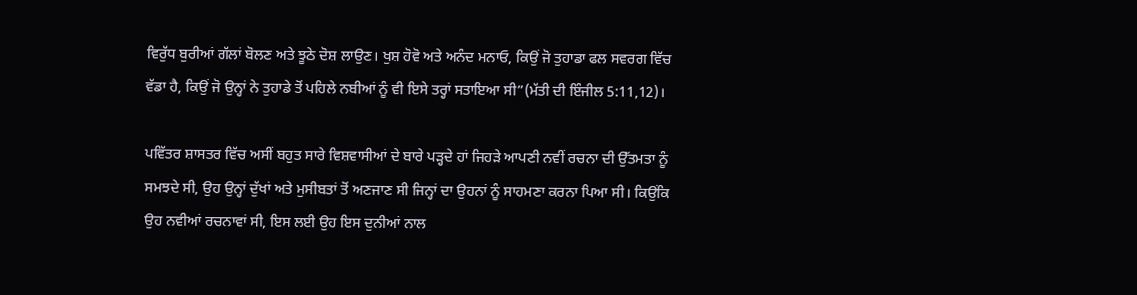ਵਿਰੁੱਧ ਬੁਰੀਆਂ ਗੱਲਾਂ ਬੋਲਣ ਅਤੇ ਝੂਠੇ ਦੋਸ਼ ਲਾਉਣ। ਖੁਸ਼ ਹੋਵੋ ਅਤੇ ਅਨੰਦ ਮਨਾਓ, ਕਿਉਂ ਜੋ ਤੁਹਾਡਾ ਫਲ ਸਵਰਗ ਵਿੱਚ ਵੱਡਾ ਹੈ, ਕਿਉਂ ਜੋ ਉਨ੍ਹਾਂ ਨੇ ਤੁਹਾਡੇ ਤੋਂ ਪਹਿਲੇ ਨਬੀਆਂ ਨੂੰ ਵੀ ਇਸੇ ਤਰ੍ਹਾਂ ਸਤਾਇਆ ਸੀ”(ਮੱਤੀ ਦੀ ਇੰਜੀਲ 5:11,12)।

ਪਵਿੱਤਰ ਸ਼ਾਸਤਰ ਵਿੱਚ ਅਸੀਂ ਬਹੁਤ ਸਾਰੇ ਵਿਸ਼ਵਾਸੀਆਂ ਦੇ ਬਾਰੇ ਪੜ੍ਹਦੇ ਹਾਂ ਜਿਹੜੇ ਆਪਣੀ ਨਵੀਂ ਰਚਨਾ ਦੀ ਉੱਤਮਤਾ ਨੂੰ ਸਮਝਦੇ ਸੀ, ਉਹ ਉਨ੍ਹਾਂ ਦੁੱਖਾਂ ਅਤੇ ਮੁਸੀਬਤਾਂ ਤੋਂ ਅਣਜਾਣ ਸੀ ਜਿਨ੍ਹਾਂ ਦਾ ਉਹਨਾਂ ਨੂੰ ਸਾਹਮਣਾ ਕਰਨਾ ਪਿਆ ਸੀ। ਕਿਉਂਕਿ ਉਹ ਨਵੀਆਂ ਰਚਨਾਵਾਂ ਸੀ, ਇਸ ਲਈ ਉਹ ਇਸ ਦੁਨੀਆਂ ਨਾਲ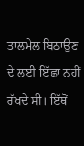ਤਾਲਮੇਲ ਬਿਠਾਉਣ ਦੇ ਲਈ ਇੱਛਾ ਨਹੀਂ ਰੱਖਦੇ ਸੀ। ਇੱਥੋਂ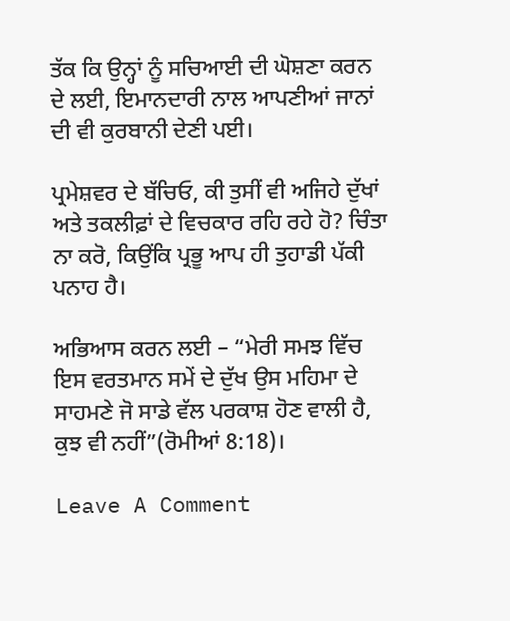ਤੱਕ ਕਿ ਉਨ੍ਹਾਂ ਨੂੰ ਸਚਿਆਈ ਦੀ ਘੋਸ਼ਣਾ ਕਰਨ ਦੇ ਲਈ, ਇਮਾਨਦਾਰੀ ਨਾਲ ਆਪਣੀਆਂ ਜਾਨਾਂ ਦੀ ਵੀ ਕੁਰਬਾਨੀ ਦੇਣੀ ਪਈ।

ਪ੍ਰਮੇਸ਼ਵਰ ਦੇ ਬੱਚਿਓ, ਕੀ ਤੁਸੀਂ ਵੀ ਅਜਿਹੇ ਦੁੱਖਾਂ ਅਤੇ ਤਕਲੀਫ਼ਾਂ ਦੇ ਵਿਚਕਾਰ ਰਹਿ ਰਹੇ ਹੋ? ਚਿੰਤਾ ਨਾ ਕਰੋ, ਕਿਉਂਕਿ ਪ੍ਰਭੂ ਆਪ ਹੀ ਤੁਹਾਡੀ ਪੱਕੀ ਪਨਾਹ ਹੈ।

ਅਭਿਆਸ ਕਰਨ ਲਈ – “ਮੇਰੀ ਸਮਝ ਵਿੱਚ ਇਸ ਵਰਤਮਾਨ ਸਮੇਂ ਦੇ ਦੁੱਖ ਉਸ ਮਹਿਮਾ ਦੇ ਸਾਹਮਣੇ ਜੋ ਸਾਡੇ ਵੱਲ ਪਰਕਾਸ਼ ਹੋਣ ਵਾਲੀ ਹੈ, ਕੁਝ ਵੀ ਨਹੀਂ”(ਰੋਮੀਆਂ 8:18)।

Leave A Comment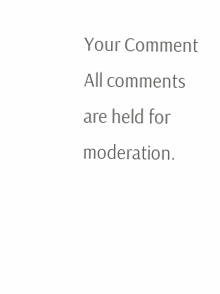Your Comment
All comments are held for moderation.